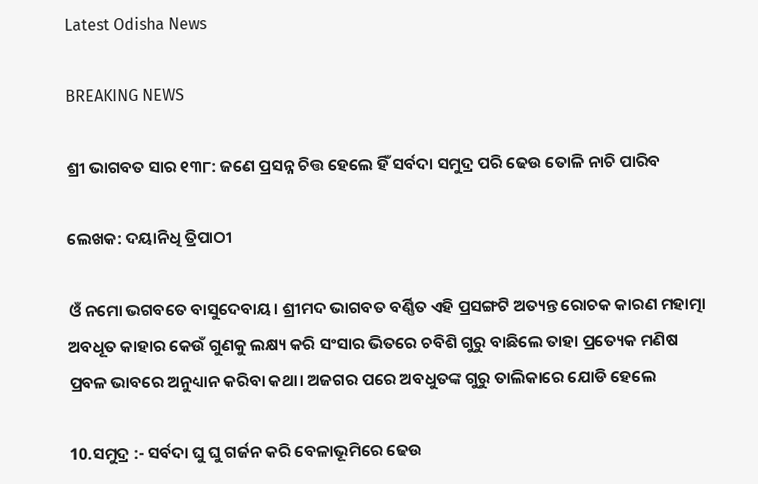Latest Odisha News

BREAKING NEWS

ଶ୍ରୀ ଭାଗବତ ସାର ୧୩୮: ଜଣେ ପ୍ରସନ୍ନ ଚିତ୍ତ ହେଲେ ହିଁ ସର୍ବଦା ସମୁଦ୍ର ପରି ଢେଉ ତୋଳି ନାଚି ପାରିବ

ଲେଖକ: ଦୟାନିଧି ତ୍ରିପାଠୀ

ଓଁ ନମୋ ଭଗବତେ ବାସୁଦେବାୟ। ଶ୍ରୀମଦ ଭାଗବତ ବର୍ଣ୍ଣିତ ଏହି ପ୍ରସଙ୍ଗଟି ଅତ୍ୟନ୍ତ ରୋଚକ କାରଣ ମହାତ୍ମା ଅବଧୂତ କାହାର କେଉଁ ଗୁଣକୁ ଲକ୍ଷ୍ୟ କରି ସଂସାର ଭିତରେ ଚବିଶି ଗୁରୁ ବାଛିଲେ ତାହା ପ୍ରତ୍ୟେକ ମଣିଷ ପ୍ରବଳ ଭାବରେ ଅନୁଧ୍ୟାନ କରିବା କଥା। ଅଜଗର ପରେ ଅବଧୁତଙ୍କ ଗୁରୁ ତାଲିକାରେ ଯୋଡି ହେଲେ

10.ସମୁଦ୍ର :- ସର୍ବଦା ଘୁ ଘୁ ଗର୍ଜନ କରି ବେଳାଭୂମିରେ ଢେଉ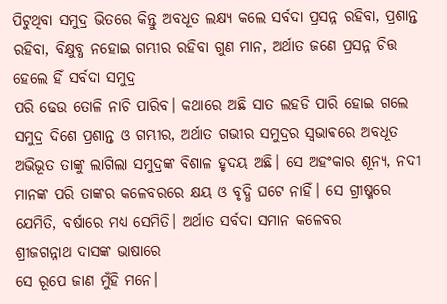ପିଟୁଥିବା ସମୁଦ୍ର ଭିତରେ କିନ୍ତୁ ଅବଧୂତ ଲକ୍ଷ୍ୟ କଲେ ସର୍ବଦା ପ୍ରସନ୍ନ ରହିବା, ପ୍ରଶାନ୍ତ ରହିବା, ବିକ୍ଷୁବ୍ଧ ନହୋଇ ଗମ୍ଭୀର ରହିବା ଗୁଣ ମାନ, ଅର୍ଥାତ ଜଣେ ପ୍ରସନ୍ନ ଚିତ୍ତ ହେଲେ ହିଁ ସର୍ବଦା ସମୁଦ୍ର
ପରି ଢେଉ ତୋଳି ନାଚି ପାରିବ। କଥାରେ ଅଛି ସାତ ଲହଡି ପାରି ହୋଇ ଗଲେ ସମୁଦ୍ର ଦିଶେ ପ୍ରଶାନ୍ତ ଓ ଗମ୍ଭୀର, ଅର୍ଥାତ ଗଭୀର ସମୁଦ୍ରର ସ୍ଵଭାଵରେ ଅବଧୂତ ଅଭିଭୂତ ତାଙ୍କୁ ଲାଗିଲା ସମୁଦ୍ରଙ୍କ ବିଶାଳ ହୃଦୟ ଅଛି। ସେ ଅହଂକାର ଶୂନ୍ୟ, ନଦୀ ମାନଙ୍କ ପରି ତାଙ୍କର କଳେବରରେ କ୍ଷୟ ଓ ବୃଦ୍ଧି ଘଟେ ନାହିଁ। ସେ ଗ୍ରୀଷ୍ମରେ ଯେମିତି, ବର୍ଷାରେ ମଧ୍ୟ ସେମିତି। ଅର୍ଥାତ ସର୍ବଦା ସମାନ କଳେବର
ଶ୍ରୀଜଗନ୍ନାଥ ଦାସଙ୍କ ଭାଷାରେ
ସେ ରୂପେ ଜାଣ ମୁଁହି ମନେ।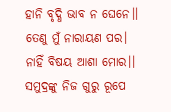ହାନି ବୃଦ୍ଧି ଭାବ ନ ଘେନେ।।
ତେଣୁ ମୁଁ ନାରାୟଣ ପର।
ନାହିଁ ବିଷୟ ଆଶା ମୋର।।
ସମୁଦ୍ରଙ୍କୁ ନିଜ ଗୁରୁ ରୂପେ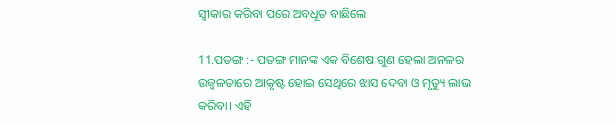ସ୍ୱୀକାର କରିବା ପରେ ଅବଧୂତ ବାଛିଲେ

11.ପତଙ୍ଗ :- ପତଙ୍ଗ ମାନଙ୍କ ଏକ ବିଶେଷ ଗୁଣ ହେଲା ଅନଳର ଉଜ୍ବଳତାରେ ଆକୃଷ୍ଟ ହୋଇ ସେଥିରେ ଝାସ ଦେବା ଓ ମୃତ୍ୟୁ ଲାଭ କରିବା। ଏହି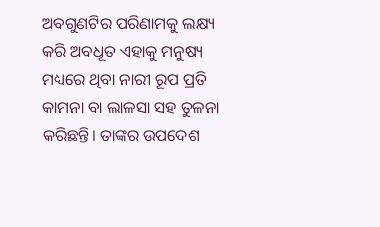ଅବଗୁଣଟିର ପରିଣାମକୁ ଲକ୍ଷ୍ୟ କରି ଅବଧୂତ ଏହାକୁ ମନୁଷ୍ୟ ମଧ୍ୟରେ ଥିବା ନାରୀ ରୂପ ପ୍ରତି କାମନା ବା ଲାଳସା ସହ ତୁଳନା କରିଛନ୍ତି। ତାଙ୍କର ଉପଦେଶ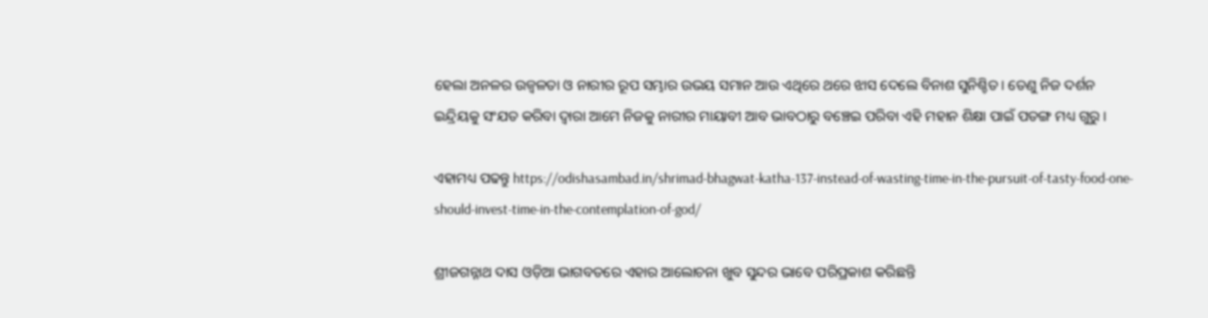ହେଲା ଅନଳର ଉଜ୍ବଳତା ଓ ନାରୀର ରୂପ ସମ୍ଭାର ଉଭୟ ସମାନ ଆଉ ଏଥିରେ ଥରେ ଝାସ ଦେଲେ ବିନାଶ ସୁନିଶ୍ଚିତ। ତେଣୁ ନିଜ ଦର୍ଶନ ଇନ୍ଦ୍ରିୟକୁ ସଂଯତ କରିବା ଦ୍ଵାରା ଆମେ ନିଜକୁ ନାରୀର ମାୟାବୀ ଆବ ଭାବଠାରୁ ବଞ୍ଚେଇ ପରିବା ଏହି ମହାନ ଶିକ୍ଷା ପାଇଁ ପତଙ୍ଗ ମଧ୍ୟ ଗୁରୁ।

ଏହାମଧ୍ୟ ପଢନ୍ତୁ https://odishasambad.in/shrimad-bhagwat-katha-137-instead-of-wasting-time-in-the-pursuit-of-tasty-food-one-should-invest-time-in-the-contemplation-of-god/

ଶ୍ରୀଜଗନ୍ନାଥ ଦାସ ଓଡ଼ିଆ ଭାଗବତରେ ଏହାର ଆଲୋଚନା ଖୁବ ସୁନ୍ଦର ଭାବେ ପରିପ୍ରକାଶ କରିଛନ୍ତି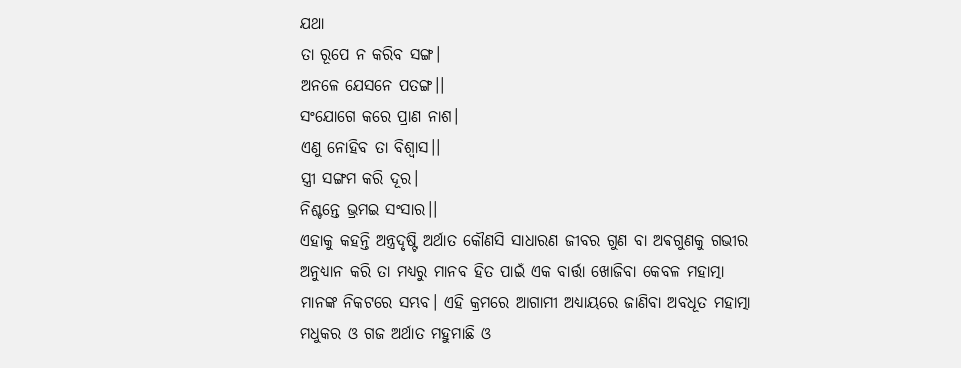ଯଥା
ତା ରୂପେ ନ କରିବ ସଙ୍ଗ।
ଅନଳେ ଯେସନେ ପତଙ୍ଗ।।
ସଂଯୋଗେ କରେ ପ୍ରାଣ ନାଶ।
ଏଣୁ ନୋହିବ ତା ବିଶ୍ୱାସ।।
ସ୍ତ୍ରୀ ସଙ୍ଗମ କରି ଦୂର।
ନିଶ୍ଚନ୍ତେ ଭ୍ରମଇ ସଂସାର।।
ଏହାକୁ କହନ୍ତି ଅନ୍ତ୍ରଦୃଷ୍ଟି ଅର୍ଥାତ କୌଣସି ସାଧାରଣ ଜୀବର ଗୁଣ ବା ଅଵଗୁଣକୁ ଗଭୀର ଅନୁଧ୍ୟାନ କରି ତା ମଧ୍ୟରୁ ମାନବ ହିତ ପାଇଁ ଏକ ବାର୍ତ୍ତା ଖୋଜିବା କେବଳ ମହାତ୍ମା ମାନଙ୍କ ନିକଟରେ ସମ୍ଭବ। ଏହି କ୍ରମରେ ଆଗାମୀ ଅଧ୍ୟାୟରେ ଜାଣିବା ଅବଧୂତ ମହାତ୍ମା ମଧୁକର ଓ ଗଜ ଅର୍ଥାତ ମହୁମାଛି ଓ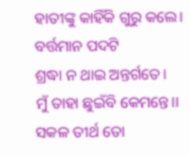ହାତୀଙ୍କୁ କାହିଁକି ଗୁରୁ କଲେ। ବର୍ତ୍ତମାନ ପଦଟି
ଶ୍ରଦ୍ଧା ନ ଥାଇ ଅନ୍ତର୍ଗତେ।
ମୁଁ ତାହା ଛୁଇଁବି କେମନ୍ତେ।।
ସକଳ ତୀର୍ଥ ତୋ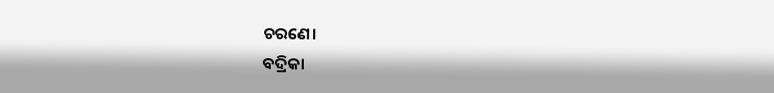ଚରଣେ।
ବଦ୍ରିକା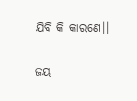ଯିବି କି କାରଣେ।।

ଜୟ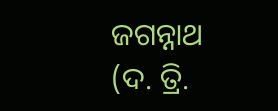ଜଗନ୍ନାଥ
(ଦ. ତ୍ରି.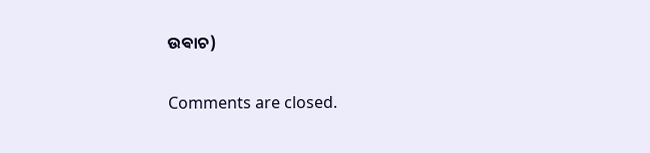ଉଵାଚ)

Comments are closed.